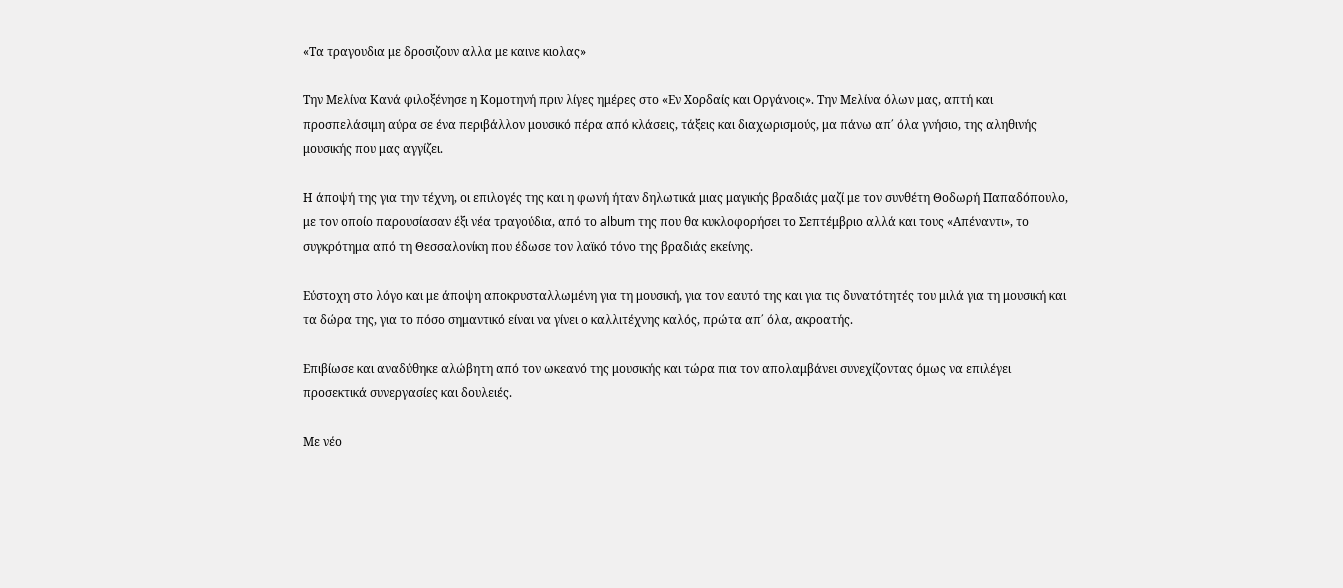«Τα τραγουδια με δροσιζουν αλλα με καινε κιολας»

Την Μελίνα Κανά φιλοξένησε η Κομοτηνή πριν λίγες ημέρες στο «Εν Χορδαίς και Οργάνοις». Την Μελίνα όλων μας, απτή και προσπελάσιμη αύρα σε ένα περιβάλλον μουσικό πέρα από κλάσεις, τάξεις και διαχωρισμούς, μα πάνω απ΄ όλα γνήσιο, της αληθινής μουσικής που μας αγγίζει.

Η άποψή της για την τέχνη, οι επιλογές της και η φωνή ήταν δηλωτικά μιας μαγικής βραδιάς μαζί με τον συνθέτη Θοδωρή Παπαδόπουλο, με τον οποίο παρουσίασαν έξι νέα τραγούδια, από το album της που θα κυκλοφορήσει το Σεπτέμβριο αλλά και τους «Απέναντι», το συγκρότημα από τη Θεσσαλονίκη που έδωσε τον λαϊκό τόνο της βραδιάς εκείνης.

Εύστοχη στο λόγο και με άποψη αποκρυσταλλωμένη για τη μουσική, για τον εαυτό της και για τις δυνατότητές του μιλά για τη μουσική και τα δώρα της, για το πόσο σημαντικό είναι να γίνει ο καλλιτέχνης καλός, πρώτα απ΄ όλα, ακροατής.

Επιβίωσε και αναδύθηκε αλώβητη από τον ωκεανό της μουσικής και τώρα πια τον απολαμβάνει συνεχίζοντας όμως να επιλέγει προσεκτικά συνεργασίες και δουλειές.

Με νέο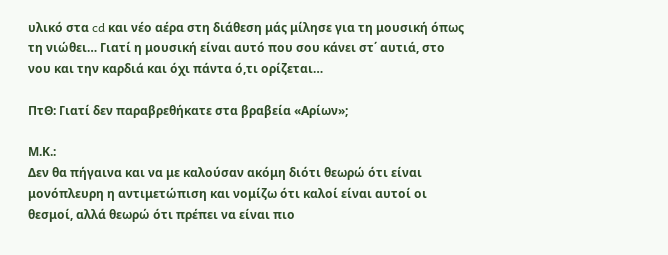υλικό στα cd και νέο αέρα στη διάθεση μάς μίλησε για τη μουσική όπως τη νιώθει… Γιατί η μουσική είναι αυτό που σου κάνει στ΄ αυτιά, στο νου και την καρδιά και όχι πάντα ό,τι ορίζεται…

ΠτΘ: Γιατί δεν παραβρεθήκατε στα βραβεία «Αρίων»;

Μ.Κ.:
Δεν θα πήγαινα και να με καλούσαν ακόμη διότι θεωρώ ότι είναι μονόπλευρη η αντιμετώπιση και νομίζω ότι καλοί είναι αυτοί οι θεσμοί, αλλά θεωρώ ότι πρέπει να είναι πιο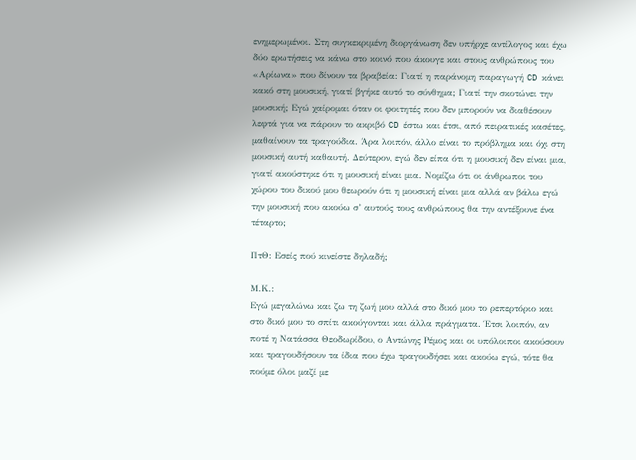ενημερωμένοι. Στη συγκεκριμένη διοργάνωση δεν υπήρχε αντίλογος και έχω δύο ερωτήσεις να κάνω στο κοινό που άκουγε και στους ανθρώπους του «Αρίωνα» που δίνουν τα βραβεία: Γιατί η παράνομη παραγωγή CD κάνει κακό στη μουσική, γιατί βγήκε αυτό το σύνθημα; Γιατί την σκοτώνει την μουσική; Εγώ χαίρομαι όταν οι φοιτητές που δεν μπορούν να διαθέσουν λεφτά για να πάρουν το ακριβό CD έστω και έτσι, από πειρατικές κασέτες, μαθαίνουν τα τραγούδια. Άρα λοιπόν, άλλο είναι το πρόβλημα και όχι στη μουσική αυτή καθαυτή. Δεύτερον, εγώ δεν είπα ότι η μουσική δεν είναι μια, γιατί ακούστηκε ότι η μουσική είναι μια. Νομίζω ότι οι άνθρωποι του χώρου του δικού μου θεωρούν ότι η μουσική είναι μια αλλά αν βάλω εγώ την μουσική που ακούω σ’ αυτούς τους ανθρώπους θα την αντέξουνε ένα τέταρτο;

ΠτΘ: Εσείς πού κινείστε δηλαδή;

Μ.Κ.:
Εγώ μεγαλώνω και ζω τη ζωή μου αλλά στο δικό μου το ρεπερτόριο και στο δικό μου το σπίτι ακούγονται και άλλα πράγματα. Έτσι λοιπόν, αν ποτέ η Νατάσσα Θεοδωρίδου, ο Αντώνης Ρέμος και οι υπόλοιποι ακούσουν και τραγουδήσουν τα ίδια που έχω τραγουδήσει και ακούω εγώ, τότε θα πούμε όλοι μαζί με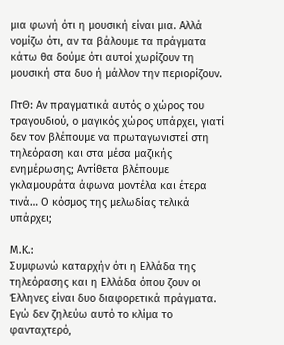μια φωνή ότι η μουσική είναι μια. Αλλά νομίζω ότι, αν τα βάλουμε τα πράγματα κάτω θα δούμε ότι αυτοί χωρίζουν τη μουσική στα δυο ή μάλλον την περιορίζουν.

ΠτΘ: Αν πραγματικά αυτός ο χώρος του τραγουδιού, ο μαγικός χώρος υπάρχει, γιατί δεν τον βλέπουμε να πρωταγωνιστεί στη τηλεόραση και στα μέσα μαζικής ενημέρωσης; Αντίθετα βλέπουμε γκλαμουράτα άφωνα μοντέλα και έτερα τινά… Ο κόσμος της μελωδίας τελικά υπάρχει;

Μ.Κ.:
Συμφωνώ καταρχήν ότι η Ελλάδα της τηλεόρασης και η Ελλάδα όπου ζουν οι Έλληνες είναι δυο διαφορετικά πράγματα. Εγώ δεν ζηλεύω αυτό το κλίμα το φανταχτερό,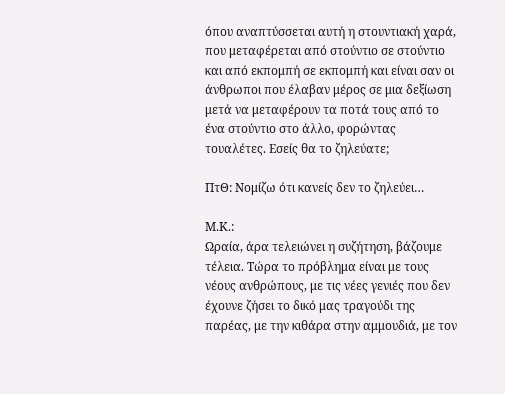όπου αναπτύσσεται αυτή η στουντιακή χαρά, που μεταφέρεται από στούντιο σε στούντιο και από εκπομπή σε εκπομπή και είναι σαν οι άνθρωποι που έλαβαν μέρος σε μια δεξίωση μετά να μεταφέρουν τα ποτά τους από το ένα στούντιο στο άλλο, φορώντας τουαλέτες. Εσείς θα το ζηλεύατε;

ΠτΘ: Νομίζω ότι κανείς δεν το ζηλεύει…

Μ.Κ.:
Ωραία, άρα τελειώνει η συζήτηση, βάζουμε τέλεια. Τώρα το πρόβλημα είναι με τους νέους ανθρώπους, με τις νέες γενιές που δεν έχουνε ζήσει το δικό μας τραγούδι της παρέας, με την κιθάρα στην αμμουδιά, με τον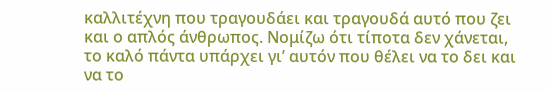καλλιτέχνη που τραγουδάει και τραγουδά αυτό που ζει και ο απλός άνθρωπος. Νομίζω ότι τίποτα δεν χάνεται, το καλό πάντα υπάρχει γι’ αυτόν που θέλει να το δει και να το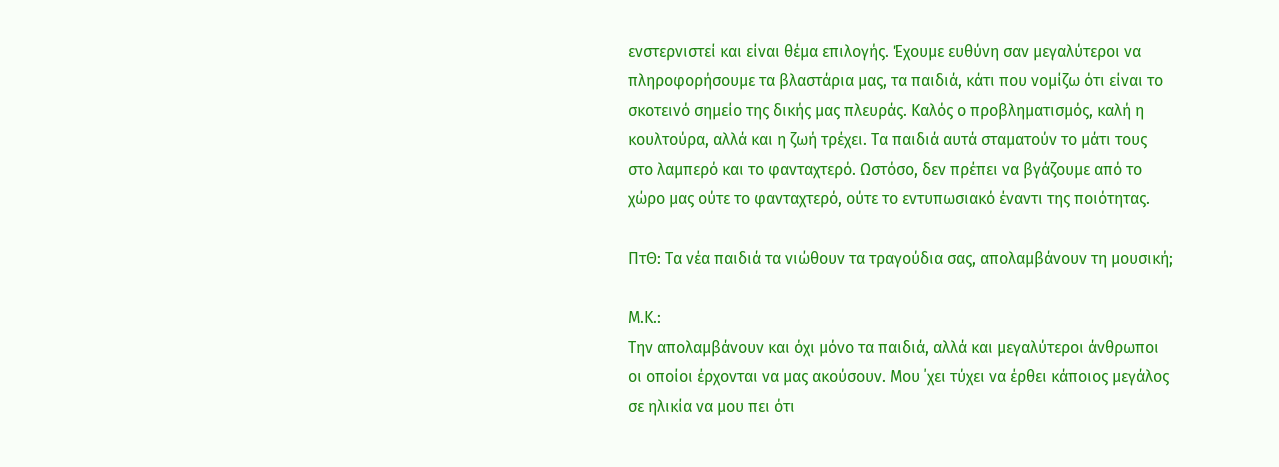ενστερνιστεί και είναι θέμα επιλογής. Έχουμε ευθύνη σαν μεγαλύτεροι να πληροφορήσουμε τα βλαστάρια μας, τα παιδιά, κάτι που νομίζω ότι είναι το σκοτεινό σημείο της δικής μας πλευράς. Καλός ο προβληματισμός, καλή η κουλτούρα, αλλά και η ζωή τρέχει. Τα παιδιά αυτά σταματούν το μάτι τους στο λαμπερό και το φανταχτερό. Ωστόσο, δεν πρέπει να βγάζουμε από το χώρο μας ούτε το φανταχτερό, ούτε το εντυπωσιακό έναντι της ποιότητας.

ΠτΘ: Τα νέα παιδιά τα νιώθουν τα τραγούδια σας, απολαμβάνουν τη μουσική;

Μ.Κ.:
Την απολαμβάνουν και όχι μόνο τα παιδιά, αλλά και μεγαλύτεροι άνθρωποι οι οποίοι έρχονται να μας ακούσουν. Μου ΄χει τύχει να έρθει κάποιος μεγάλος σε ηλικία να μου πει ότι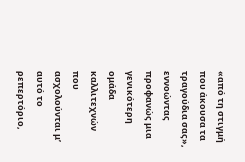«από τη στιγμή που άκουσα τα τραγούδια σας», εννοώντας προφανώς μια γενικότερη ομάδα καλλιτεχνών που ασχολούνται μ’ αυτό το ρεπερτόριο,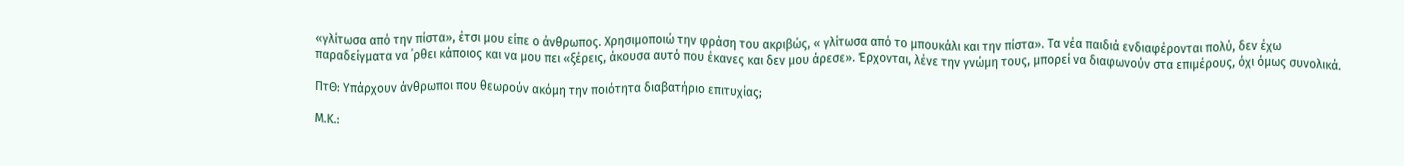«γλίτωσα από την πίστα», έτσι μου είπε ο άνθρωπος. Χρησιμοποιώ την φράση του ακριβώς, « γλίτωσα από το μπουκάλι και την πίστα». Τα νέα παιδιά ενδιαφέρονται πολύ, δεν έχω παραδείγματα να ΄ρθει κάποιος και να μου πει «ξέρεις, άκουσα αυτό που έκανες και δεν μου άρεσε». Έρχονται, λένε την γνώμη τους, μπορεί να διαφωνούν στα επιμέρους, όχι όμως συνολικά.

ΠτΘ: Υπάρχουν άνθρωποι που θεωρούν ακόμη την ποιότητα διαβατήριο επιτυχίας;

Μ.Κ.: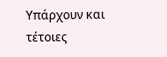Υπάρχουν και τέτοιες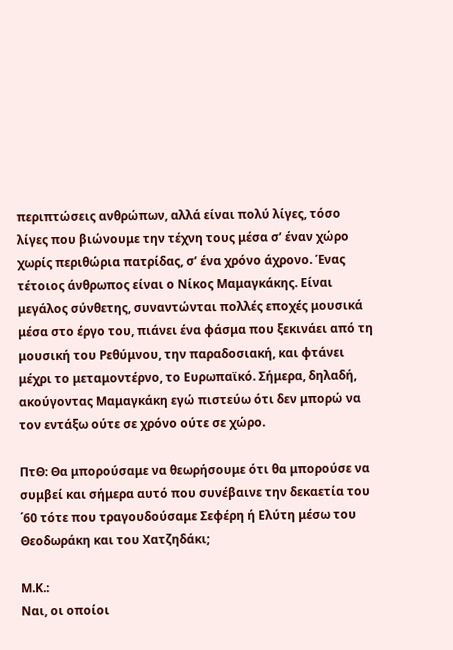περιπτώσεις ανθρώπων, αλλά είναι πολύ λίγες, τόσο λίγες που βιώνουμε την τέχνη τους μέσα σ’ έναν χώρο χωρίς περιθώρια πατρίδας, σ’ ένα χρόνο άχρονο. Ένας τέτοιος άνθρωπος είναι ο Νίκος Μαμαγκάκης. Είναι μεγάλος σύνθετης, συναντώνται πολλές εποχές μουσικά μέσα στο έργο του, πιάνει ένα φάσμα που ξεκινάει από τη μουσική του Ρεθύμνου, την παραδοσιακή, και φτάνει μέχρι το μεταμοντέρνο, το Ευρωπαϊκό. Σήμερα, δηλαδή, ακούγοντας Μαμαγκάκη εγώ πιστεύω ότι δεν μπορώ να τον εντάξω ούτε σε χρόνο ούτε σε χώρο.

ΠτΘ: Θα μπορούσαμε να θεωρήσουμε ότι θα μπορούσε να συμβεί και σήμερα αυτό που συνέβαινε την δεκαετία του ΄60 τότε που τραγουδούσαμε Σεφέρη ή Ελύτη μέσω του Θεοδωράκη και του Χατζηδάκι;

Μ.Κ.:
Ναι, οι οποίοι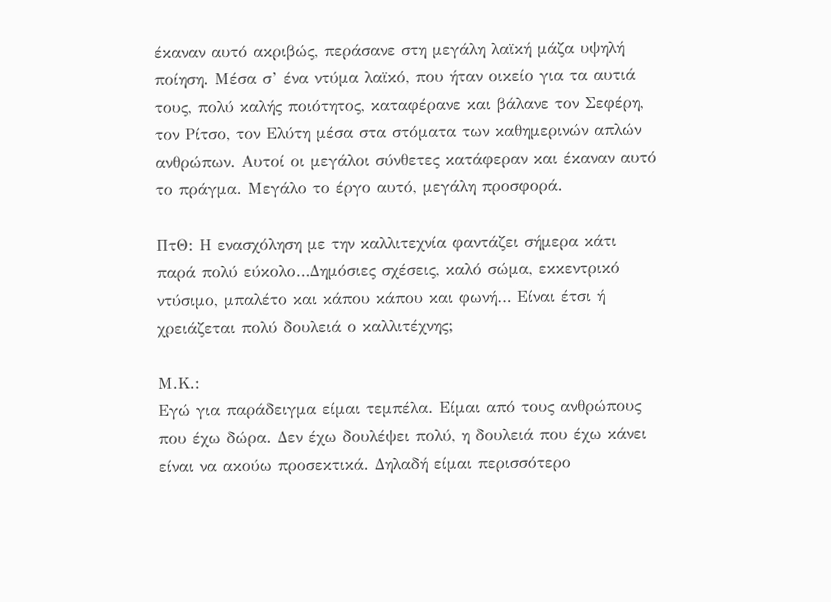έκαναν αυτό ακριβώς, περάσανε στη μεγάλη λαϊκή μάζα υψηλή ποίηση. Μέσα σ’ ένα ντύμα λαϊκό, που ήταν οικείο για τα αυτιά τους, πολύ καλής ποιότητος, καταφέρανε και βάλανε τον Σεφέρη, τον Ρίτσο, τον Ελύτη μέσα στα στόματα των καθημερινών απλών ανθρώπων. Αυτοί οι μεγάλοι σύνθετες κατάφεραν και έκαναν αυτό το πράγμα. Μεγάλο το έργο αυτό, μεγάλη προσφορά.

ΠτΘ: Η ενασχόληση με την καλλιτεχνία φαντάζει σήμερα κάτι παρά πολύ εύκολο…Δημόσιες σχέσεις, καλό σώμα, εκκεντρικό ντύσιμο, μπαλέτο και κάπου κάπου και φωνή… Είναι έτσι ή χρειάζεται πολύ δουλειά ο καλλιτέχνης;

Μ.Κ.:
Εγώ για παράδειγμα είμαι τεμπέλα. Είμαι από τους ανθρώπους που έχω δώρα. Δεν έχω δουλέψει πολύ, η δουλειά που έχω κάνει είναι να ακούω προσεκτικά. Δηλαδή είμαι περισσότερο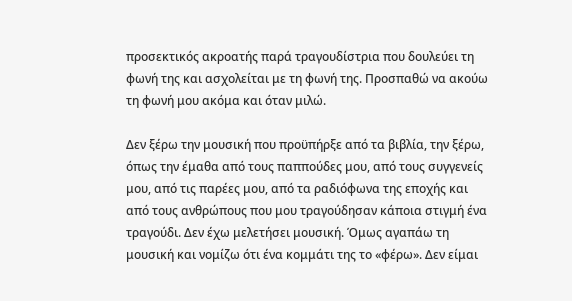προσεκτικός ακροατής παρά τραγουδίστρια που δουλεύει τη φωνή της και ασχολείται με τη φωνή της. Προσπαθώ να ακούω τη φωνή μου ακόμα και όταν μιλώ.

Δεν ξέρω την μουσική που προϋπήρξε από τα βιβλία, την ξέρω, όπως την έμαθα από τους παππούδες μου, από τους συγγενείς μου, από τις παρέες μου, από τα ραδιόφωνα της εποχής και από τους ανθρώπους που μου τραγούδησαν κάποια στιγμή ένα τραγούδι. Δεν έχω μελετήσει μουσική. Όμως αγαπάω τη μουσική και νομίζω ότι ένα κομμάτι της το «φέρω». Δεν είμαι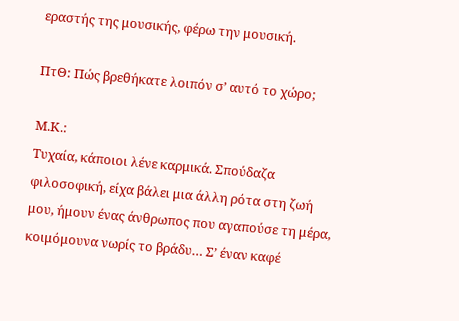εραστής της μουσικής, φέρω την μουσική.

ΠτΘ: Πώς βρεθήκατε λοιπόν σ’ αυτό το χώρο;

Μ.Κ.:
Τυχαία, κάποιοι λένε καρμικά. Σπούδαζα φιλοσοφική, είχα βάλει μια άλλη ρότα στη ζωή μου, ήμουν ένας άνθρωπος που αγαπούσε τη μέρα, κοιμόμουνα νωρίς το βράδυ… Σ’ έναν καφέ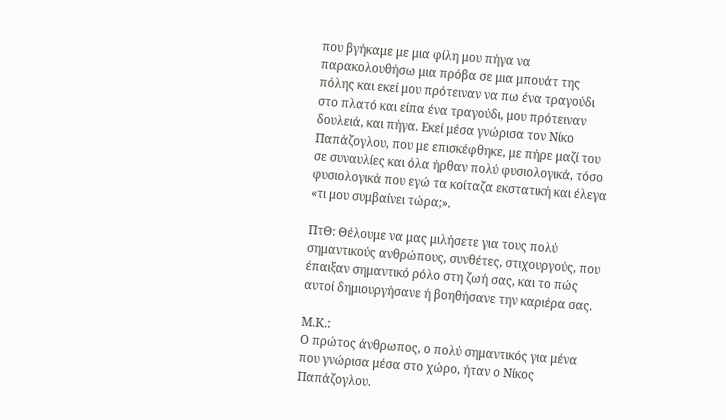που βγήκαμε με μια φίλη μου πήγα να παρακολουθήσω μια πρόβα σε μια μπουάτ της πόλης και εκεί μου πρότειναν να πω ένα τραγούδι στο πλατό και είπα ένα τραγούδι, μου πρότειναν δουλειά, και πήγα. Εκεί μέσα γνώρισα τον Νίκο Παπάζογλου, που με επισκέφθηκε, με πήρε μαζί του σε συναυλίες και όλα ήρθαν πολύ φυσιολογικά, τόσο φυσιολογικά που εγώ τα κοίταζα εκστατική και έλεγα «τι μου συμβαίνει τώρα;».

ΠτΘ: Θέλουμε να μας μιλήσετε για τους πολύ σημαντικούς ανθρώπους, συνθέτες, στιχουργούς, που έπαιξαν σημαντικό ρόλο στη ζωή σας, και το πώς αυτοί δημιουργήσανε ή βοηθήσανε την καριέρα σας.

Μ.Κ.:
Ο πρώτος άνθρωπος, ο πολύ σημαντικός για μένα που γνώρισα μέσα στο χώρο, ήταν ο Νίκος Παπάζογλου.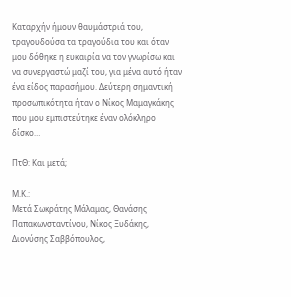Καταρχήν ήμουν θαυμάστριά του, τραγουδούσα τα τραγούδια του και όταν μου δόθηκε η ευκαιρία να τον γνωρίσω και να συνεργαστώ μαζί του, για μένα αυτό ήταν ένα είδος παρασήμου. Δεύτερη σημαντική προσωπικότητα ήταν ο Νίκος Μαμαγκάκης που μου εμπιστεύτηκε έναν ολόκληρο δίσκο…

ΠτΘ: Και μετά;

Μ.Κ.:
Μετά Σωκράτης Μάλαμας, Θανάσης Παπακωνσταντίνου, Νίκος Ξυδάκης, Διονύσης Σαββόπουλος,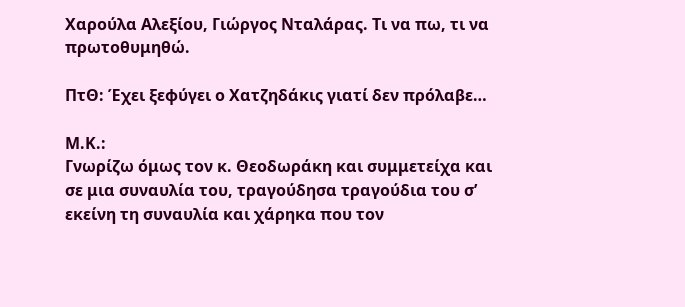Χαρούλα Αλεξίου, Γιώργος Νταλάρας. Τι να πω, τι να πρωτοθυμηθώ.

ΠτΘ: Έχει ξεφύγει ο Χατζηδάκις γιατί δεν πρόλαβε…

Μ.Κ.:
Γνωρίζω όμως τον κ. Θεοδωράκη και συμμετείχα και σε μια συναυλία του, τραγούδησα τραγούδια του σ’ εκείνη τη συναυλία και χάρηκα που τον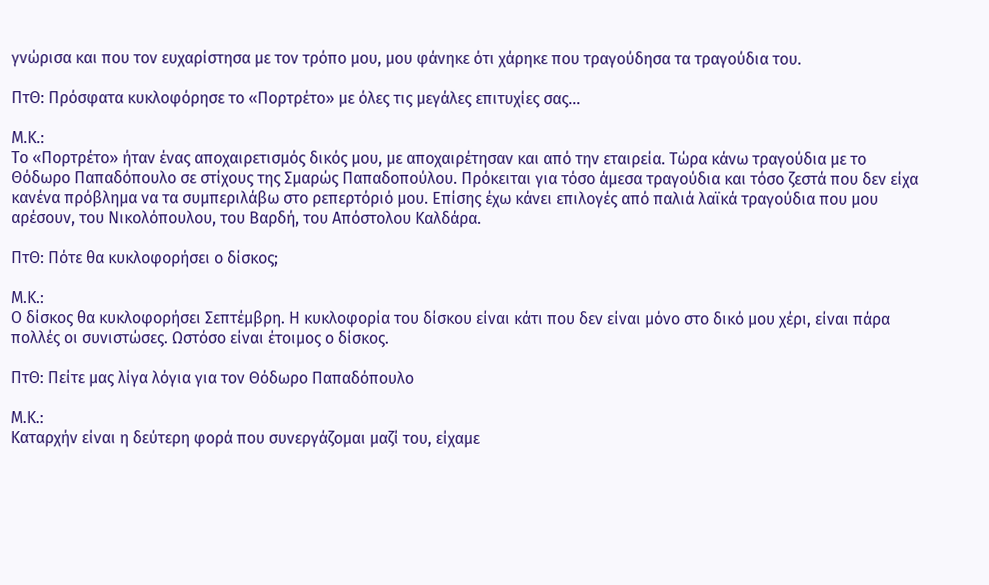γνώρισα και που τον ευχαρίστησα με τον τρόπο μου, μου φάνηκε ότι χάρηκε που τραγούδησα τα τραγούδια του.

ΠτΘ: Πρόσφατα κυκλοφόρησε το «Πορτρέτο» με όλες τις μεγάλες επιτυχίες σας…

Μ.Κ.:
Το «Πορτρέτο» ήταν ένας αποχαιρετισμός δικός μου, με αποχαιρέτησαν και από την εταιρεία. Τώρα κάνω τραγούδια με το Θόδωρο Παπαδόπουλο σε στίχους της Σμαρώς Παπαδοπούλου. Πρόκειται για τόσο άμεσα τραγούδια και τόσο ζεστά που δεν είχα κανένα πρόβλημα να τα συμπεριλάβω στο ρεπερτόριό μου. Επίσης έχω κάνει επιλογές από παλιά λαϊκά τραγούδια που μου αρέσουν, του Νικολόπουλου, του Βαρδή, του Απόστολου Καλδάρα.

ΠτΘ: Πότε θα κυκλοφορήσει ο δίσκος;

Μ.Κ.:
Ο δίσκος θα κυκλοφορήσει Σεπτέμβρη. Η κυκλοφορία του δίσκου είναι κάτι που δεν είναι μόνο στο δικό μου χέρι, είναι πάρα πολλές οι συνιστώσες. Ωστόσο είναι έτοιμος ο δίσκος.

ΠτΘ: Πείτε μας λίγα λόγια για τον Θόδωρο Παπαδόπουλο

Μ.Κ.:
Καταρχήν είναι η δεύτερη φορά που συνεργάζομαι μαζί του, είχαμε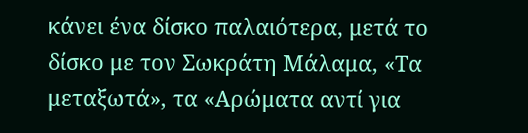κάνει ένα δίσκο παλαιότερα, μετά το δίσκο με τον Σωκράτη Μάλαμα, «Τα μεταξωτά», τα «Αρώματα αντί για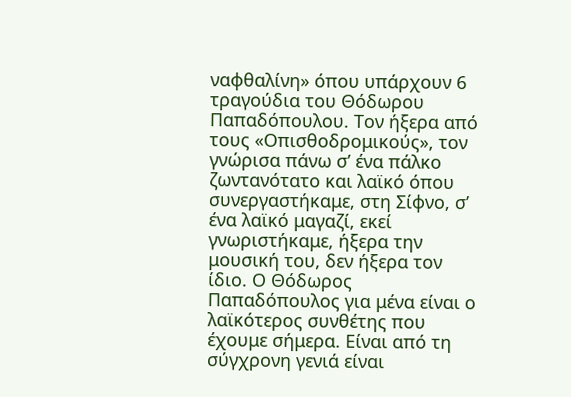ναφθαλίνη» όπου υπάρχουν 6 τραγούδια του Θόδωρου Παπαδόπουλου. Τον ήξερα από τους «Οπισθοδρομικούς», τον γνώρισα πάνω σ’ ένα πάλκο ζωντανότατο και λαϊκό όπου συνεργαστήκαμε, στη Σίφνο, σ’ ένα λαϊκό μαγαζί, εκεί γνωριστήκαμε, ήξερα την μουσική του, δεν ήξερα τον ίδιο. Ο Θόδωρος Παπαδόπουλος για μένα είναι ο λαϊκότερος συνθέτης που έχουμε σήμερα. Είναι από τη σύγχρονη γενιά είναι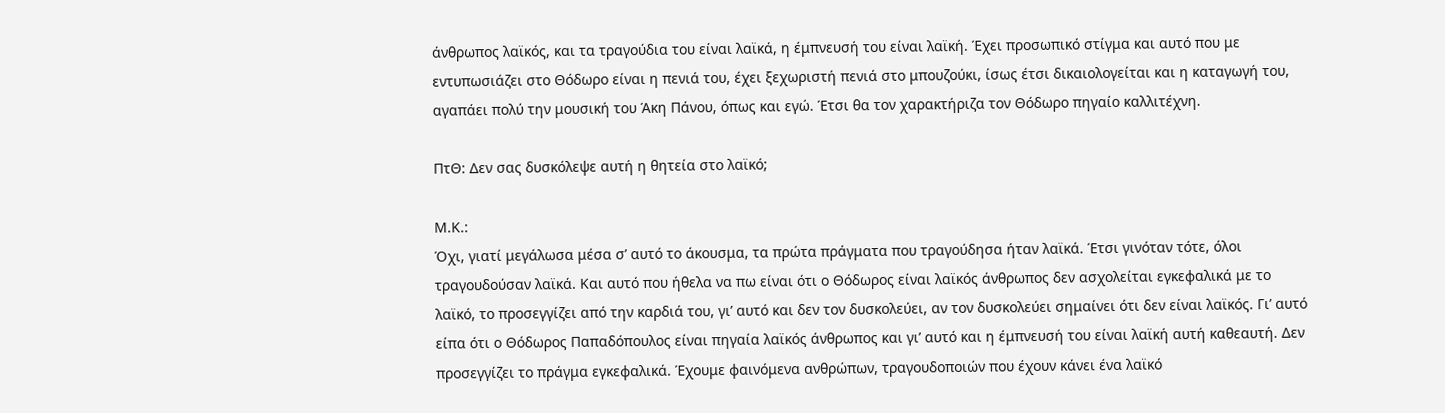άνθρωπος λαϊκός, και τα τραγούδια του είναι λαϊκά, η έμπνευσή του είναι λαϊκή. Έχει προσωπικό στίγμα και αυτό που με εντυπωσιάζει στο Θόδωρο είναι η πενιά του, έχει ξεχωριστή πενιά στο μπουζούκι, ίσως έτσι δικαιολογείται και η καταγωγή του, αγαπάει πολύ την μουσική του Άκη Πάνου, όπως και εγώ. Έτσι θα τον χαρακτήριζα τον Θόδωρο πηγαίο καλλιτέχνη.

ΠτΘ: Δεν σας δυσκόλεψε αυτή η θητεία στο λαϊκό;

Μ.Κ.:
Όχι, γιατί μεγάλωσα μέσα σ’ αυτό το άκουσμα, τα πρώτα πράγματα που τραγούδησα ήταν λαϊκά. Έτσι γινόταν τότε, όλοι τραγουδούσαν λαϊκά. Και αυτό που ήθελα να πω είναι ότι ο Θόδωρος είναι λαϊκός άνθρωπος δεν ασχολείται εγκεφαλικά με το λαϊκό, το προσεγγίζει από την καρδιά του, γι’ αυτό και δεν τον δυσκολεύει, αν τον δυσκολεύει σημαίνει ότι δεν είναι λαϊκός. Γι’ αυτό είπα ότι ο Θόδωρος Παπαδόπουλος είναι πηγαία λαϊκός άνθρωπος και γι’ αυτό και η έμπνευσή του είναι λαϊκή αυτή καθεαυτή. Δεν προσεγγίζει το πράγμα εγκεφαλικά. Έχουμε φαινόμενα ανθρώπων, τραγουδοποιών που έχουν κάνει ένα λαϊκό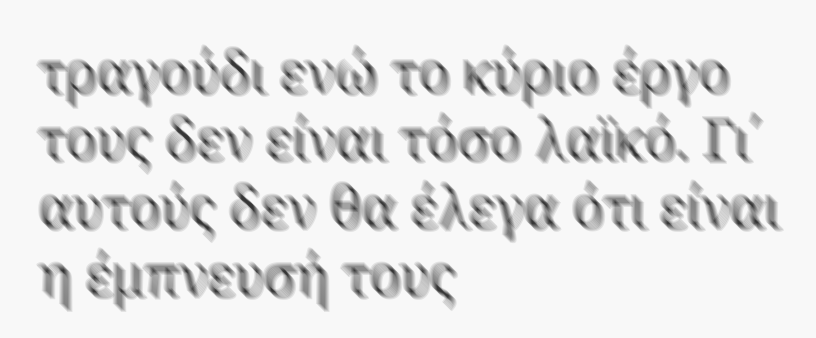τραγούδι ενώ το κύριο έργο τους δεν είναι τόσο λαϊκό. Γι΄ αυτούς δεν θα έλεγα ότι είναι η έμπνευσή τους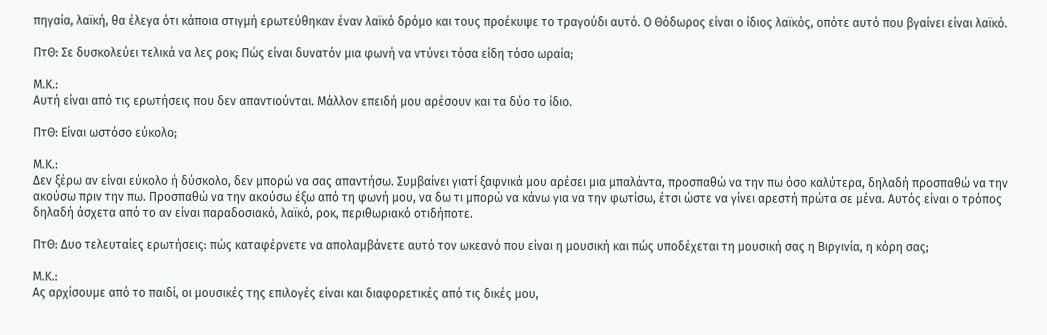πηγαία, λαϊκή, θα έλεγα ότι κάποια στιγμή ερωτεύθηκαν έναν λαϊκό δρόμο και τους προέκυψε το τραγούδι αυτό. Ο Θόδωρος είναι ο ίδιος λαϊκός, οπότε αυτό που βγαίνει είναι λαϊκό.

ΠτΘ: Σε δυσκολεύει τελικά να λες ροκ; Πώς είναι δυνατόν μια φωνή να ντύνει τόσα είδη τόσο ωραία;

Μ.Κ.:
Αυτή είναι από τις ερωτήσεις που δεν απαντιούνται. Μάλλον επειδή μου αρέσουν και τα δύο το ίδιο.

ΠτΘ: Είναι ωστόσο εύκολο;

Μ.Κ.:
Δεν ξέρω αν είναι εύκολο ή δύσκολο, δεν μπορώ να σας απαντήσω. Συμβαίνει γιατί ξαφνικά μου αρέσει μια μπαλάντα, προσπαθώ να την πω όσο καλύτερα, δηλαδή προσπαθώ να την ακούσω πριν την πω. Προσπαθώ να την ακούσω έξω από τη φωνή μου, να δω τι μπορώ να κάνω για να την φωτίσω, έτσι ώστε να γίνει αρεστή πρώτα σε μένα. Αυτός είναι ο τρόπος δηλαδή άσχετα από το αν είναι παραδοσιακό, λαϊκό, ροκ, περιθωριακό οτιδήποτε.

ΠτΘ: Δυο τελευταίες ερωτήσεις: πώς καταφέρνετε να απολαμβάνετε αυτό τον ωκεανό που είναι η μουσική και πώς υποδέχεται τη μουσική σας η Βιργινία, η κόρη σας;

Μ.Κ.:
Ας αρχίσουμε από το παιδί, οι μουσικές της επιλογές είναι και διαφορετικές από τις δικές μου,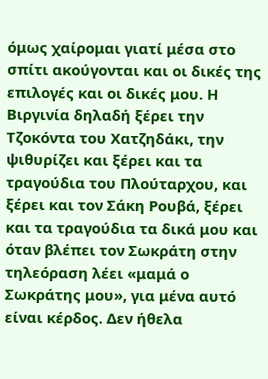όμως χαίρομαι γιατί μέσα στο σπίτι ακούγονται και οι δικές της επιλογές και οι δικές μου. Η Βιργινία δηλαδή ξέρει την Τζοκόντα του Χατζηδάκι, την ψιθυρίζει και ξέρει και τα τραγούδια του Πλούταρχου, και ξέρει και τον Σάκη Ρουβά, ξέρει και τα τραγούδια τα δικά μου και όταν βλέπει τον Σωκράτη στην τηλεόραση λέει «μαμά ο Σωκράτης μου», για μένα αυτό είναι κέρδος. Δεν ήθελα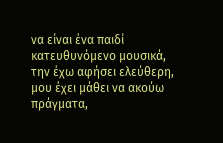να είναι ένα παιδί κατευθυνόμενο μουσικά, την έχω αφήσει ελεύθερη, μου έχει μάθει να ακούω πράγματα,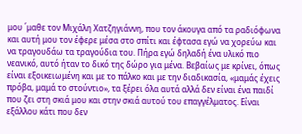μου ΄μαθε τον Μιχάλη Χατζηγιάννη, που τον άκουγα από τα ραδιόφωνα και αυτή μου τον έφερε μέσα στο σπίτι και έφτασα εγώ να χορεύω και να τραγουδάω τα τραγούδια του. Πήρα εγώ δηλαδή ένα υλικό πιο νεανικό, αυτό ήταν το δικό της δώρο για μένα. Βεβαίως με κρίνει, όπως είναι εξοικειωμένη και με το πάλκο και με την διαδικασία, «μαμάς έχεις πρόβα, μαμά το στούντιο», τα ξέρει όλα αυτά αλλά δεν είναι ένα παιδί που ζει στη σκιά μου και στην σκιά αυτού του επαγγέλματος. Είναι εξάλλου κάτι που δεν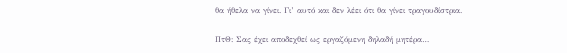θα ήθελα να γίνει. Γι’ αυτό και δεν λέει ότι θα γίνει τραγουδίστρια.

ΠτΘ: Σας έχει αποδεχθεί ως εργαζόμενη δηλαδή μητέρα…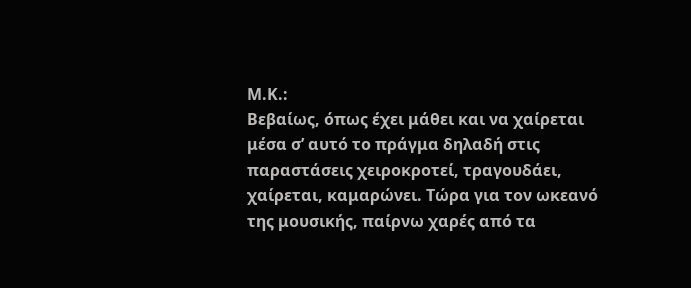Μ.Κ.:
Βεβαίως, όπως έχει μάθει και να χαίρεται μέσα σ’ αυτό το πράγμα δηλαδή στις παραστάσεις χειροκροτεί, τραγουδάει, χαίρεται, καμαρώνει. Τώρα για τον ωκεανό της μουσικής, παίρνω χαρές από τα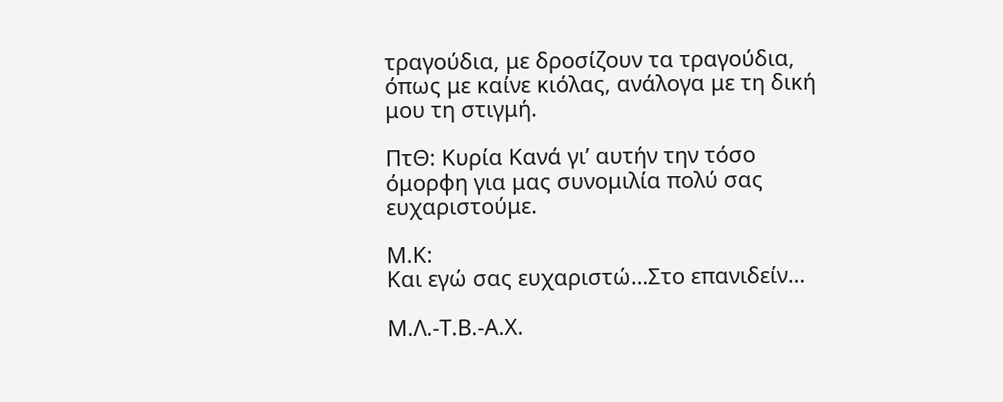τραγούδια, με δροσίζουν τα τραγούδια, όπως με καίνε κιόλας, ανάλογα με τη δική μου τη στιγμή.

ΠτΘ: Κυρία Κανά γι’ αυτήν την τόσο όμορφη για μας συνομιλία πολύ σας ευχαριστούμε.

Μ.Κ:
Και εγώ σας ευχαριστώ…Στο επανιδείν…

Μ.Λ.-Τ.Β.-Α.Χ.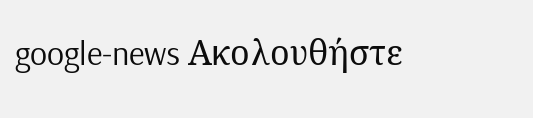google-news Ακολουθήστε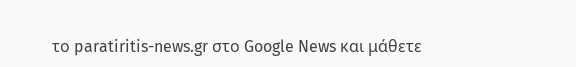το paratiritis-news.gr στο Google News και μάθετε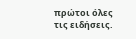πρώτοι όλες τις ειδήσεις.